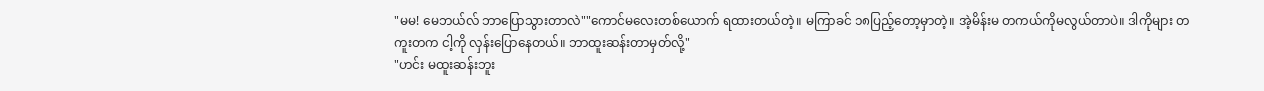"မမ! မေဘယ်လ် ဘာပြောသွားတာလဲ""ကောင်မလေးတစ်ယောက် ရထားတယ်တဲ့။ မကြာခင် ၁၈ပြည့်တော့မှာတဲ့။ အဲ့မိန်းမ တကယ်ကိုမလွယ်တာပဲ။ ဒါကိုများ တကူးတက ငါ့ကို လှန်းပြောနေတယ်။ ဘာထူးဆန်းတာမှတ်လို့"
"ဟင်း မထူးဆန်းဘူး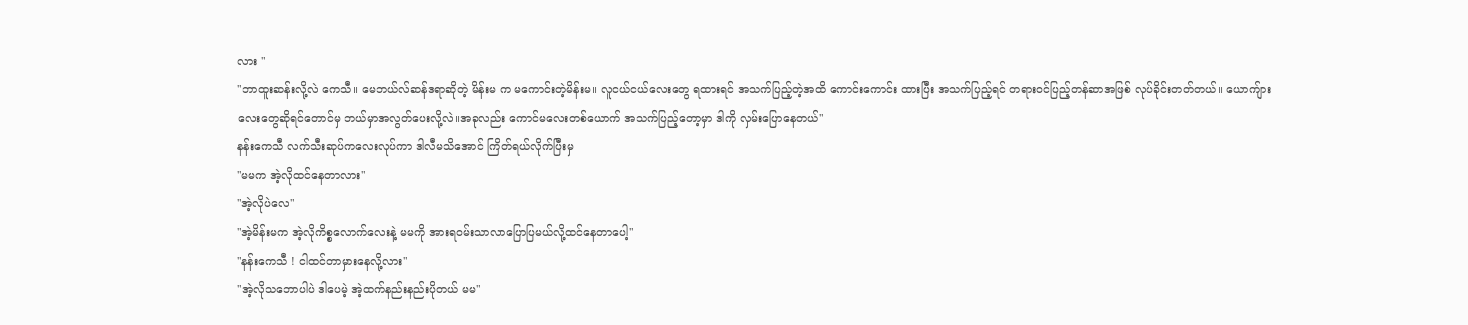လား "
"ဘာထူးဆန်းလို့လဲ ကေသီ။ မေဘယ်လ်ဆန်ဒရာဆိုတဲ့ မိန်းမ က မကောင်းတဲ့မိန်းမ။ လူငယ်ငယ်လေးတွေ ရထားရင် အသက်ပြည့်တဲ့အထိ ကောင်းကောင်း ထားပြီး အသက်ပြည့်ရင် တရားဝင်ပြည့်တန်ဆာအဖြစ် လုပ်ခိုင်းတတ်တယ်။ ယောကျ်ားလေးတွေဆိုရင်တောင်မှ ဘယ်မှာအလွတ်ပေးလို့လဲ။အခုလည်း ကောင်မလေးတစ်ယောက် အသက်ပြည့်တော့မှာ ဒါကို လှမ်းပြောနေတယ်"
နန်းကေသီ လက်သီးဆုပ်ကလေးလုပ်ကာ ဒါလီမသိအောင် ကြိတ်ရယ်လိုက်ပြီးမှ
"မမက အဲ့လိုထင်နေတာလား"
"အဲ့လိုပဲလေ"
"အဲ့မိန်းမက အဲ့လိုကိစ္စလောက်လေးနဲ့ မမကို အားရဝမ်းသာလာပြောပြမယ်လို့ထင်နေတာပေါ့"
"နန်းကေသီ ! ငါထင်တာမှားနေလို့လား"
"အဲ့လိုသဘောပါပဲ ဒါပေမဲ့ အဲ့ထက်နည်းနည်းပိုတယ် မမ"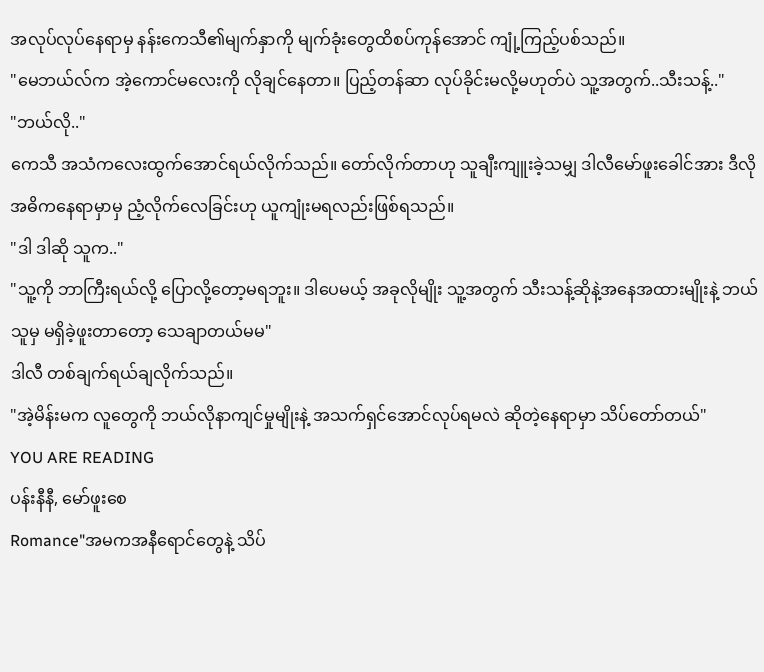အလုပ်လုပ်နေရာမှ နန်းကေသီ၏မျက်နှာကို မျက်ခုံးတွေထိစပ်ကုန်အောင် ကျုံ့ကြည့်ပစ်သည်။
"မေဘယ်လ်က အဲ့ကောင်မလေးကို လိုချင်နေတာ။ ပြည့်တန်ဆာ လုပ်ခိုင်းမလို့မဟုတ်ပဲ သူ့အတွက်..သီးသန့်.."
"ဘယ်လို.."
ကေသီ အသံကလေးထွက်အောင်ရယ်လိုက်သည်။ တော်လိုက်တာဟု သူချီးကျူးခဲ့သမျှ ဒါလီမော်ဖူးခေါင်အား ဒီလို အဓိကနေရာမှာမှ ညံ့လိုက်လေခြင်းဟု ယူကျုံးမရလည်းဖြစ်ရသည်။
"ဒါ ဒါဆို သူက.."
"သူ့ကို ဘာကြီးရယ်လို့ ပြောလို့တော့မရဘူး။ ဒါပေမယ့် အခုလိုမျိုး သူ့အတွက် သီးသန့်ဆိုနဲ့အနေအထားမျိုးနဲ့ ဘယ်သူမှ မရှိခဲ့ဖူးတာတော့ သေချာတယ်မမ"
ဒါလီ တစ်ချက်ရယ်ချလိုက်သည်။
"အဲ့မိန်းမက လူတွေကို ဘယ်လိုနာကျင်မှုမျိုးနဲ့ အသက်ရှင်အောင်လုပ်ရမလဲ ဆိုတဲ့နေရာမှာ သိပ်တော်တယ်"
YOU ARE READING
ပန်းနီနီ, မော်ဖူးစေ
Romance"အမကအနီရောင်တွေနဲ့ သိပ်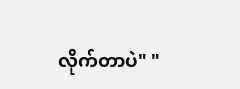လိုက်တာပဲ" "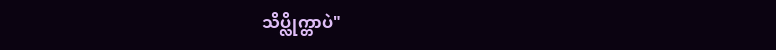သိပ္လိုက္တာပဲ"